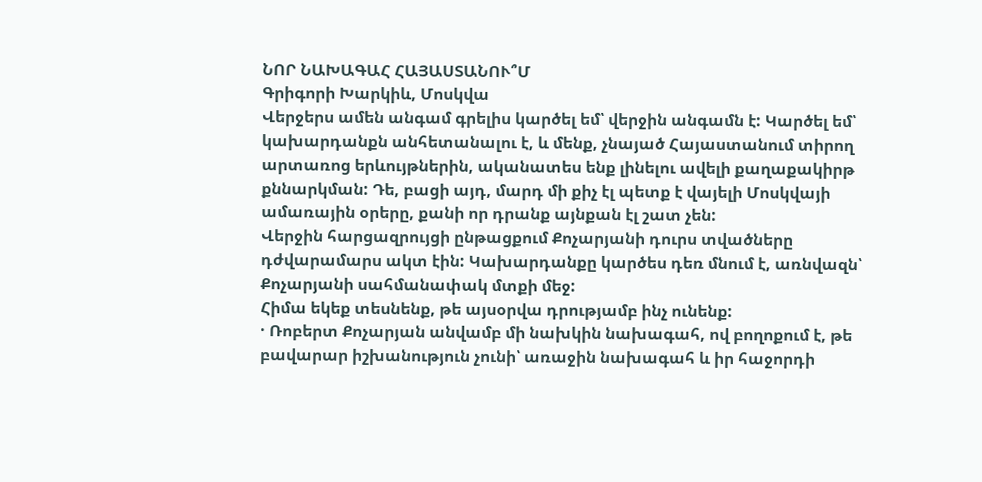ՆՈՐ ՆԱԽԱԳԱՀ ՀԱՅԱՍՏԱՆՈՒ՞Մ
Գրիգորի Խարկիև, Մոսկվա
Վերջերս ամեն անգամ գրելիս կարծել եմ՝ վերջին անգամն է: Կարծել եմ՝ կախարդանքն անհետանալու է, և մենք, չնայած Հայաստանում տիրող արտառոց երևույթներին, ականատես ենք լինելու ավելի քաղաքակիրթ քննարկման: Դե, բացի այդ, մարդ մի քիչ էլ պետք է վայելի Մոսկվայի ամառային օրերը, քանի որ դրանք այնքան էլ շատ չեն:
Վերջին հարցազրույցի ընթացքում Քոչարյանի դուրս տվածները դժվարամարս ակտ էին: Կախարդանքը կարծես դեռ մնում է, առնվազն՝ Քոչարյանի սահմանափակ մտքի մեջ:
Հիմա եկեք տեսնենք, թե այսօրվա դրությամբ ինչ ունենք:
· Ռոբերտ Քոչարյան անվամբ մի նախկին նախագահ, ով բողոքում է, թե բավարար իշխանություն չունի՝ առաջին նախագահ և իր հաջորդի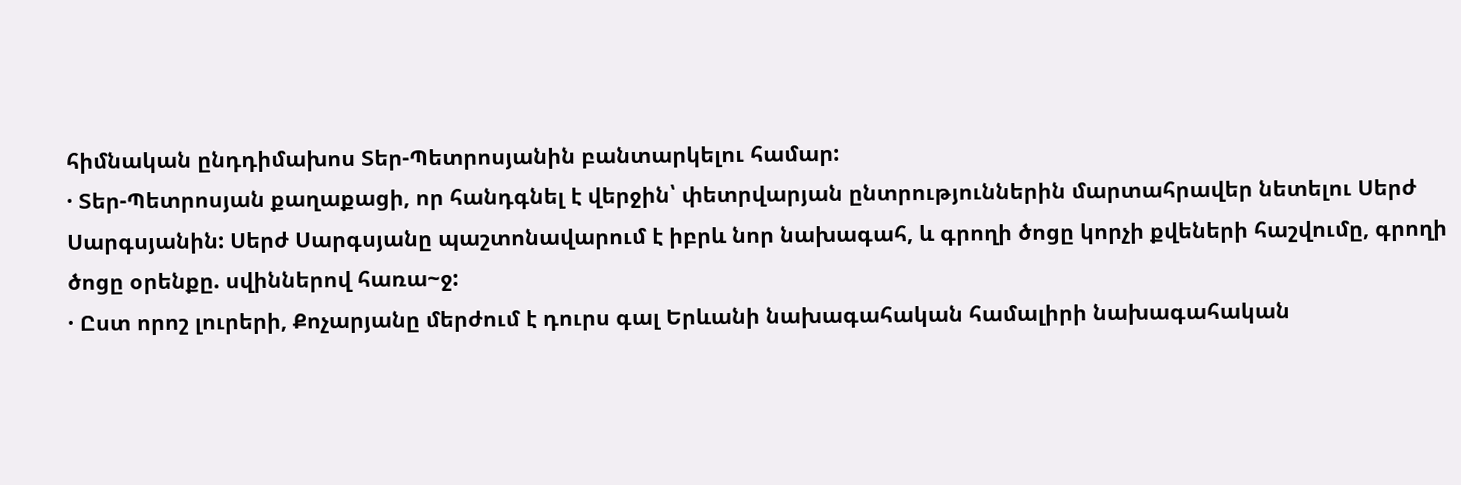հիմնական ընդդիմախոս Տեր-Պետրոսյանին բանտարկելու համար:
· Տեր-Պետրոսյան քաղաքացի, որ հանդգնել է վերջին՝ փետրվարյան ընտրություններին մարտահրավեր նետելու Սերժ Սարգսյանին: Սերժ Սարգսյանը պաշտոնավարում է իբրև նոր նախագահ, և գրողի ծոցը կորչի քվեների հաշվումը, գրողի ծոցը օրենքը. սվիններով հառա~ջ:
· Ըստ որոշ լուրերի, Քոչարյանը մերժում է դուրս գալ Երևանի նախագահական համալիրի նախագահական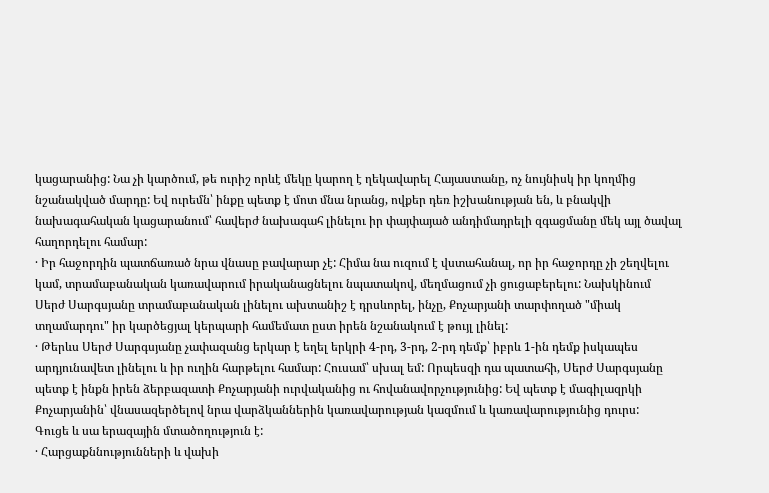կացարանից: Նա չի կարծում, թե ուրիշ որևէ մեկը կարող է ղեկավարել Հայաստանը, ոչ նույնիսկ իր կողմից նշանակված մարդը: Եվ ուրեմն՝ ինքը պետք է մոտ մնա նրանց, ովքեր դեռ իշխանության են, և բնակվի նախագահական կացարանում՝ հավերժ նախագահ լինելու իր փայփայած անդիմադրելի զգացմանը մեկ այլ ծավալ հաղորդելու համար:
· Իր հաջորդին պատճառած նրա վնասը բավարար չէ: Հիմա նա ուզում է վստահանալ, որ իր հաջորդը չի շեղվելու կամ, տրամաբանական կառավարում իրականացնելու նպատակով, մեղմացում չի ցուցաբերելու: Նախկինում Սերժ Սարգսյանը տրամաբանական լինելու ախտանիշ է դրսևորել, ինչը, Քոչարյանի տարփողած "միակ տղամարդու" իր կարծեցյալ կերպարի համեմատ ըստ իրեն նշանակում է թույլ լինել:
· Թերևս Սերժ Սարգսյանը չափազանց երկար է եղել երկրի 4-րդ, 3-րդ, 2-րդ դեմք՝ իբրև 1-ին դեմք իսկապես արդյունավետ լինելու և իր ուղին հարթելու համար: Հուսամ՝ սխալ եմ: Որպեսզի դա պատահի, Սերժ Սարգսյանը պետք է ինքն իրեն ձերբազատի Քոչարյանի ուրվականից ու հովանավորչությունից: Եվ պետք է մագիլազրկի Քոչարյանին՝ վնասազերծելով նրա վարձկաններին կառավարության կազմում և կառավարությունից դուրս:
Գուցե և սա երազային մտածողություն է:
· Հարցաքննությունների և վախի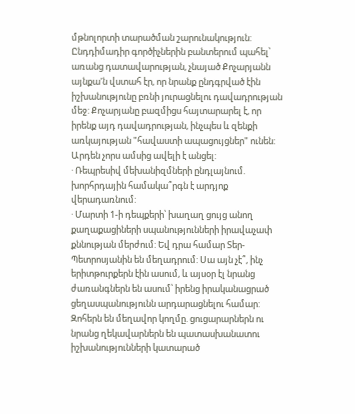մթնոլորտի տարածման շարունակություն: Ընդդիմադիր գործիչներին բանտերում պահել՝ առանց դատավարության, չնայած Քոչարյանն այնքա'ն վստահ էր, որ նրանք ընդգրված էին իշխանությունը բռնի յուրացնելու դավադրության մեջ: Քոչարյանը բազմիցս հայտարարել է, որ իրենք այդ դավադրության, ինչպես և զենքի առկայության "հավաստի ապացույցներ" ունեն: Արդեն չորս ամսից ավելի է անցել:
· Ռեպրեսիվ մեխանիզմների ընդլայնում. խորհրդային համակա՞րգն է արդյոք վերադառնում:
· Մարտի 1-ի դեպքերի՝ խաղաղ ցույց անող քաղաքացիների սպանությունների իրավաչափ քննության մերժում: Եվ դրա համար Տեր-Պետրոսյանին են մեղադրում: Սա այն չէ՞, ինչ երիտթուրքերն էին ասում, և այսօր էլ նրանց ժառանգներն են ասում՝ իրենց իրականացրած ցեղասպանությունն արդարացնելու համար: Զոհերն են մեղավոր կողմը. ցուցարարներն ու նրանց ղեկավարներն են պատասխանատու իշխանությունների կատարած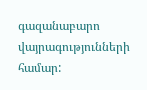գազանաբարո վայրագությունների համար: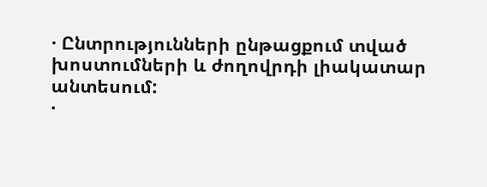· Ընտրությունների ընթացքում տված խոստումների և ժողովրդի լիակատար անտեսում:
·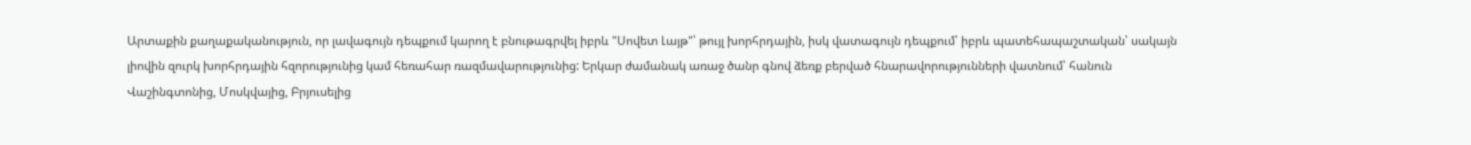Արտաքին քաղաքականություն, որ լավագույն դեպքում կարող է բնութագրվել իբրև "Սովետ Լայթ"՝ թույլ խորհրդային, իսկ վատագույն դեպքում՝ իբրև պատեհապաշտական՝ սակայն լիովին զուրկ խորհրդային հզորությունից կամ հեռահար ռազմավարությունից: Երկար ժամանակ առաջ ծանր գնով ձեռք բերված հնարավորությունների վատնում՝ հանուն Վաշինգտոնից, Մոսկվայից, Բրյուսելից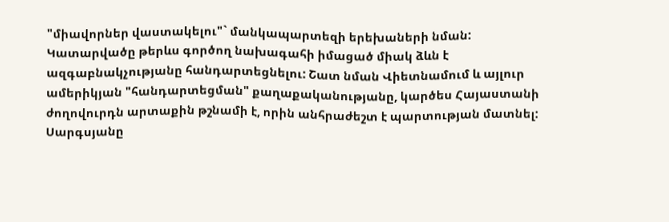"միավորներ վաստակելու"` մանկապարտեզի երեխաների նման:
Կատարվածը թերևս գործող նախագահի իմացած միակ ձևն է ազգաբնակչությանը հանդարտեցնելու: Շատ նման Վիետնամում և այլուր ամերիկյան "հանդարտեցման" քաղաքականությանը, կարծես Հայաստանի ժողովուրդն արտաքին թշնամի է, որին անհրաժեշտ է պարտության մատնել:
Սարգսյանը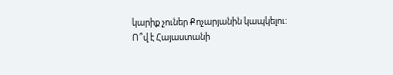կարիք չուներ Քոչարյանին կապկելու:
Ո՞վ է Հայաստանի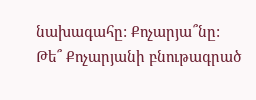նախագահը: Քոչարյա՞նը: Թե՞ Քոչարյանի բնութագրած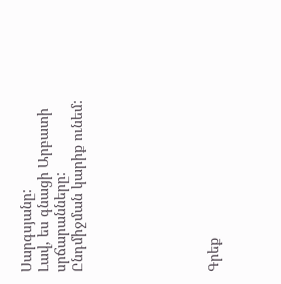Սարգսյանը:
Լավ, ես գնացի Արբատի սրճարանները:
Ընդմիջման կարիք ունեմ:







Գրեք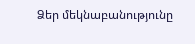Ձեր մեկնաբանությունը